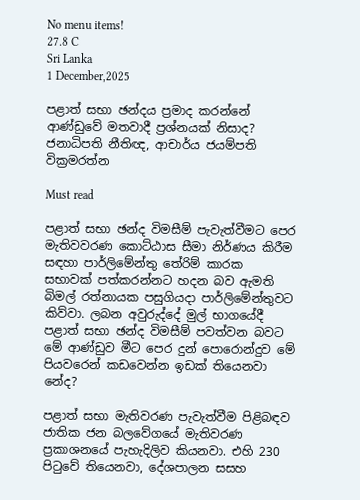No menu items!
27.8 C
Sri Lanka
1 December,2025

පළාත් සභා ඡන්දය ප්‍රමාද කරන්නේ ආණ්ඩුවේ මතවාදී ප්‍රශ්නයක් නිසාද? ජනාධිපති නීතිඥ, ආචාර්ය ජයම්පති වික්‍රමරත්න

Must read

පළාත් සභා ඡන්ද විමසීම් පැවැත්වීමට පෙර මැතිවවරණ කොට්ඨාස සීමා නිර්ණය කිරීම සඳහා පාර්ලිමේන්තු තේරිම් කාරක සභාවක් පත්කරන්නට හදන බව ඇමති බිමල් රත්නායක පසුගියදා පාර්ලිමේන්තුවට කිව්වා. ලබන අවුරුද්දේ මුල් භාගයේදී පළාත් සභා ඡන්ද විමසීම් පවත්වන බවට මේ ආණ්ඩුව මීට පෙර දුන් පොරොන්දුව මේ පියවරෙන් කඩවෙන්න ඉඩක් තියෙනවා නේද?

පළාත් සභා මැතිවරණ පැවැත්වීම පිළිබඳව ජාතික ජන බලවේගයේ මැතිවරණ ප්‍රකාශනයේ පැහැදිලිව කියනවා. එහි 230 පිටුවේ තියෙනවා, දේශපාලන සසහ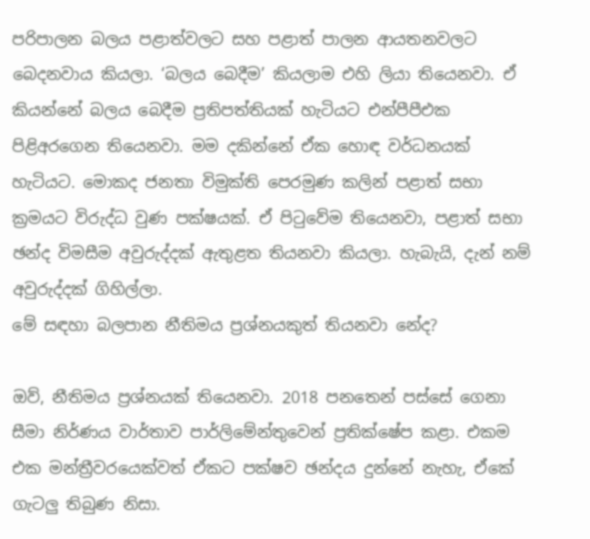පරිපාලන බලය පළාත්වලට සහ පළාත් පාලන ආයතනවලට බෙදනවාය කියලා. ‘බලය බෙදීම’ කියලාම එහි ලියා තියෙනවා. ඒ කියන්නේ බලය බෙදීම ප්‍රතිපත්තියක් හැටියට එන්පීපීඑක පිළිඅරගෙන තියෙනවා. මම දකින්නේ ඒක හොඳ වර්ධනයක් හැටියට. මොකද ජනතා විමුක්ති පෙරමුණ කලින් පළාත් සභා ක්‍රමයට විරුද්ධ වුණ පක්ෂයක්. ඒ පිටුවේම තියෙනවා, පළාත් සභා ඡන්ද විමසීම අවුරුද්දක් ඇතුළත තියනවා කියලා. හැබැයි, දැන් නම් අවුරුද්දක් ගිහිල්ලා.
මේ සඳහා බලපාන නීතිමය ප්‍රශ්නයකුත් තියනවා නේද?

ඔව්, නීතිමය ප්‍රශ්නයක් තියෙනවා. 2018 පනතෙන් පස්සේ ගෙනා සීමා නිර්ණය වාර්තාව පාර්ලිමේන්තුවෙන් ප්‍රතික්ෂේප කළා. එකම එක මන්ත්‍රීවරයෙක්වත් ඒකට පක්ෂව ඡන්දය දුන්නේ නැහැ, ඒකේ ගැටලු තිබුණ නිසා.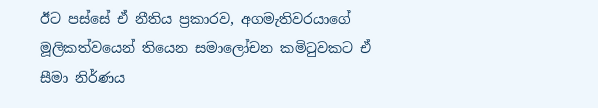ඊට පස්සේ ඒ නීතිය ප්‍රකාරව, අගමැතිවරයාගේ මූලිකත්වයෙන් තියෙන සමාලෝචන කමිටුවකට ඒ සීමා නිර්ණය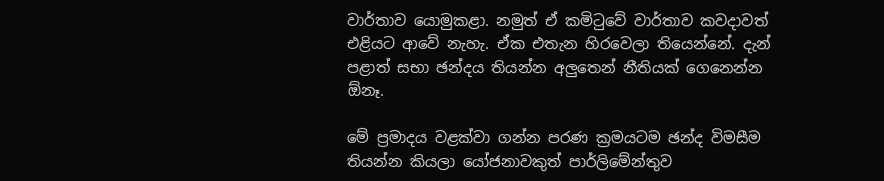වාර්තාව යොමුකළා. නමුත් ඒ කමිටුවේ වාර්තාව කවදාවත් එළියට ආවේ නැහැ. ඒක එතැන හිරවෙලා තියෙන්නේ. දැන් පළාත් සභා ඡන්දය තියන්න අලුතෙන් නීතියක් ගෙනෙන්න ඕනෑ.

මේ ප්‍රමාදය වළක්වා ගන්න පරණ ක්‍රමයටම ඡන්ද විමසීම තියන්න කියලා යෝජනාවකුත් පාර්ලිමේන්තුව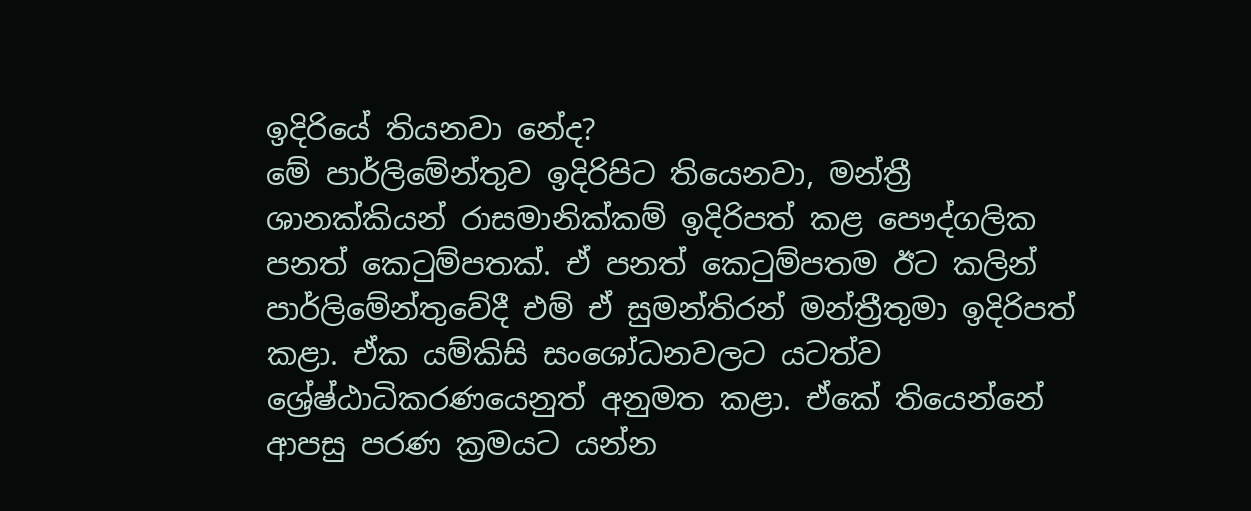ඉදිරියේ තියනවා නේද?
මේ පාර්ලිමේන්තුව ඉදිරිපිට තියෙනවා, මන්ත්‍රී ශානක්කියන් රාසමානික්කම් ඉදිරිපත් කළ පෞද්ගලික පනත් කෙටුම්පතක්. ඒ පනත් කෙටුම්පතම ඊට කලින් පාර්ලිමේන්තුවේදී එම් ඒ සුමන්තිරන් මන්ත්‍රීතුමා ඉදිරිපත් කළා. ඒක යම්කිසි සංශෝධනවලට යටත්ව ශ්‍රේෂ්ඨාධිකරණයෙනුත් අනුමත කළා. ඒකේ තියෙන්නේ ආපසු පරණ ක්‍රමයට යන්න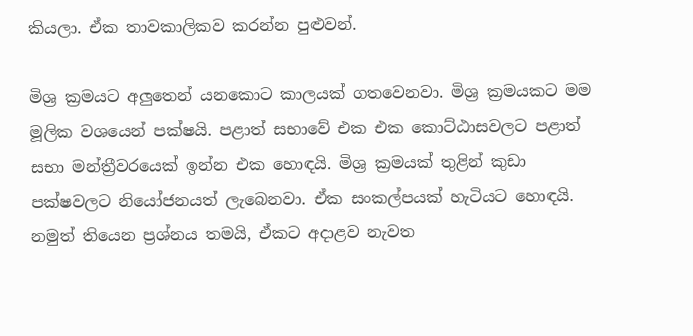කියලා. ඒක තාවකාලිකව කරන්න පුළුවන්.

මිශ්‍ර ක්‍රමයට අලුතෙන් යනකොට කාලයක් ගතවෙනවා. මිශ්‍ර ක්‍රමයකට මම මූලික වශයෙන් පක්ෂයි. පළාත් සභාවේ එක එක කොට්ඨාසවලට පළාත් සභා මන්ත්‍රීවරයෙක් ඉන්න එක හොඳයි. මිශ්‍ර ක්‍රමයක් තුළින් කුඩා පක්ෂවලට නියෝජනයත් ලැබෙනවා. ඒක සංකල්පයක් හැටියට හොඳයි. නමුත් තියෙන ප්‍රශ්නය තමයි, ඒකට අදාළව නැවත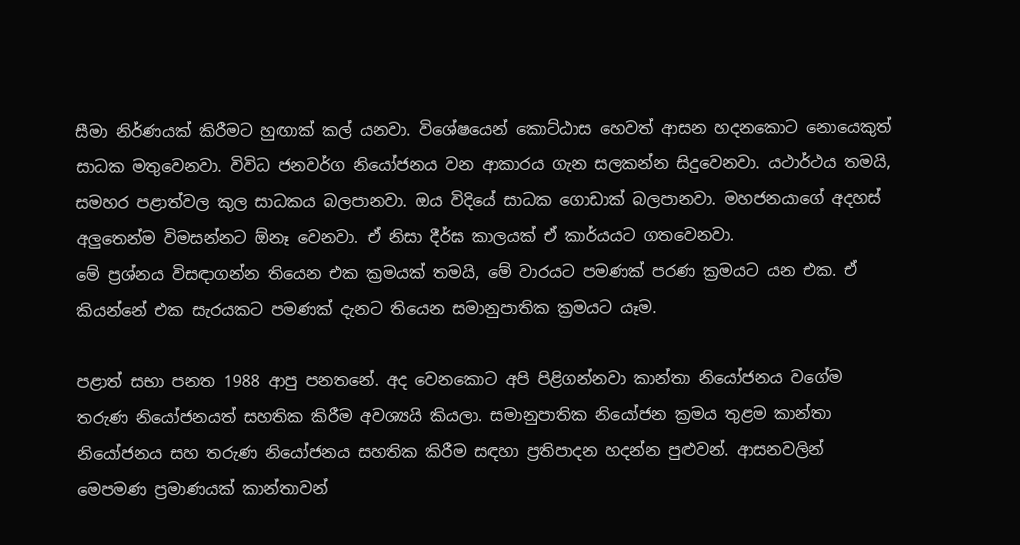සීමා නිර්ණයක් කිරීමට හුඟාක් කල් යනවා. විශේෂයෙන් කොට්ඨාස හෙවත් ආසන හදනකොට නොයෙකුත් සාධක මතුවෙනවා. විවිධ ජනවර්ග නියෝජනය වන ආකාරය ගැන සලකන්න සිදුවෙනවා. යථාර්ථය තමයි, සමහර පළාත්වල කුල සාධකය බලපානවා. ඔය විදියේ සාධක ගොඩාක් බලපානවා. මහජනයාගේ අදහස් අලුතෙන්ම විමසන්නට ඕනෑ වෙනවා. ඒ නිසා දීර්ඝ කාලයක් ඒ කාර්යයට ගතවෙනවා.
මේ ප්‍රශ්නය විසඳාගන්න තියෙන එක ක්‍රමයක් තමයි, මේ වාරයට පමණක් පරණ ක්‍රමයට යන එක. ඒ කියන්නේ එක සැරයකට පමණක් දැනට තියෙන සමානුපාතික ක්‍රමයට යෑම.

පළාත් සභා පනත 1988 ආපු පනතනේ. අද වෙනකොට අපි පිළිගන්නවා කාන්තා නියෝජනය වගේම තරුණ නියෝජනයත් සහතික කිරීම අවශ්‍යයි කියලා. සමානුපාතික නියෝජන ක්‍රමය තුළම කාන්තා නියෝජනය සහ තරුණ නියෝජනය සහතික කිරීම සඳහා ප්‍රතිපාදන හදන්න පුළුවන්. ආසනවලින් මෙපමණ ප්‍රමාණයක් කාන්තාවන්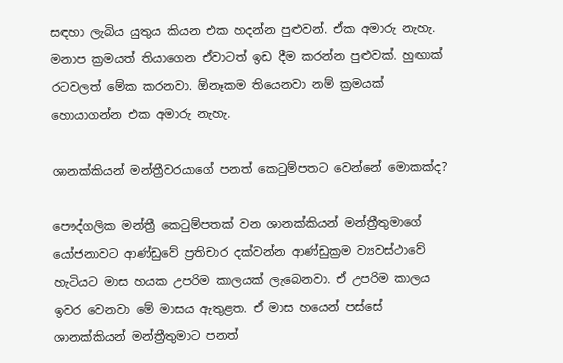සඳහා ලැබිය යුතුය කියන එක හදන්න පුළුවන්. ඒක අමාරු නැහැ. මනාප ක්‍රමයත් තියාගෙන ඒවාටත් ඉඩ දීම කරන්න පුළුවක්. හුඟාක් රටවලත් මේක කරනවා. ඕනෑකම තියෙනවා නම් ක්‍රමයක් හොයාගන්න එක අමාරු නැහැ.

ශානක්කියන් මන්ත්‍රීවරයාගේ පනත් කෙටුම්පතට වෙන්නේ මොකක්ද?

පෞද්ගලික මන්ත්‍රී කෙටුම්පතක් වන ශානක්කියන් මන්ත්‍රීතුමාගේ යෝජනාවට ආණ්ඩුවේ ප්‍රතිචාර දක්වන්න ආණ්ඩුක්‍රම ව්‍යවස්ථාවේ හැටියට මාස හයක උපරිම කාලයක් ලැබෙනවා. ඒ උපරිම කාලය ඉවර වෙනවා මේ මාසය ඇතුළත. ඒ මාස හයෙන් පස්සේ ශානක්කියන් මන්ත්‍රීතුමාට පනත්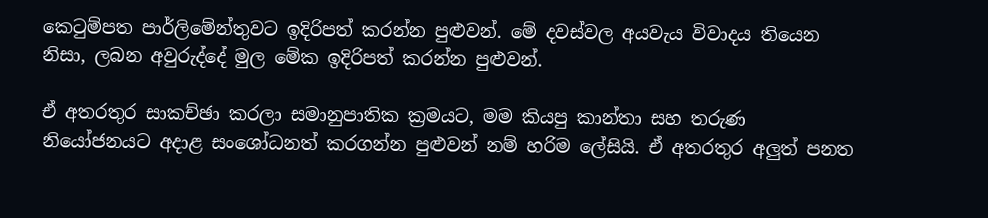කෙටුම්පත පාර්ලිමේන්තුවට ඉදිරිපත් කරන්න පුළුවන්. මේ දවස්වල අයවැය විවාදය තියෙන නිසා, ලබන අවුරුද්දේ මුල මේක ඉදිරිපත් කරන්න පුළුවන්.

ඒ අතරතුර සාකච්ඡා කරලා සමානුපාතික ක්‍රමයට, මම කියපු කාන්තා සහ තරුණ නියෝජනයට අදාළ සංශෝධනත් කරගන්න පුළුවන් නම් හරිම ලේසියි. ඒ අතරතුර අලුත් පනත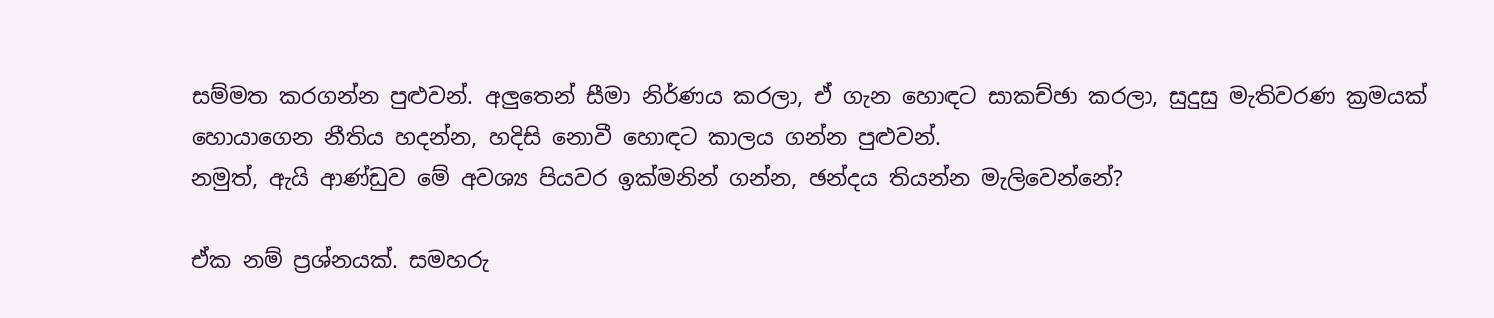සම්මත කරගන්න පුළුවන්. අලුතෙන් සීමා නිර්ණය කරලා, ඒ ගැන හොඳට සාකච්ඡා කරලා, සුදුසු මැතිවරණ ක්‍රමයක් හොයාගෙන නීතිය හදන්න, හදිසි නොවී හොඳට කාලය ගන්න පුළුවන්.
නමුත්, ඇයි ආණ්ඩුව මේ අවශ්‍ය පියවර ඉක්මනින් ගන්න, ඡන්දය තියන්න මැලිවෙන්නේ?

ඒක නම් ප්‍රශ්නයක්. සමහරු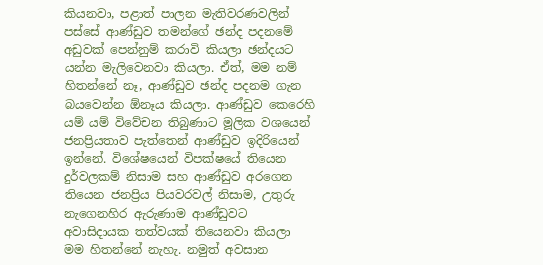කියනවා, පළාත් පාලන මැතිවරණවලින් පස්සේ ආණ්ඩුව තමන්ගේ ඡන්ද පදනමේ අඩුවක් පෙන්නුම් කරාවි කියලා ඡන්දයට යන්න මැලිවෙනවා කියලා. ඒත්, මම නම් හිතන්නේ නෑ, ආණ්ඩුව ඡන්ද පදනම ගැන බයවෙන්න ඕනෑය කියලා. ආණ්ඩුව කෙරෙහි යම් යම් විවේචන තිබුණාට මූලික වශයෙන් ජනප්‍රියතාව පැත්තෙන් ආණ්ඩුව ඉදිරියෙන් ඉන්නේ. විශේෂයෙන් විපක්ෂයේ තියෙන දුර්වලකම් නිසාම සහ ආණ්ඩුව අරගෙන තියෙන ජනප්‍රිය පියවරවල් නිසාම, උතුරු නැගෙනහිර ඇරුණාම ආණ්ඩුවට අවාසිදායක තත්වයක් තියෙනවා කියලා මම හිතන්නේ නැහැ. නමුත් අවසාන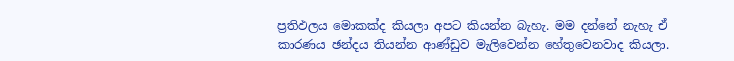ප්‍රතිඵලය මොකක්ද කියලා අපට කියන්න බැහැ. මම දන්නේ නැහැ ඒ කාරණය ඡන්දය තියන්න ආණ්ඩුව මැලිවෙන්න හේතුවෙනවාද කියලා.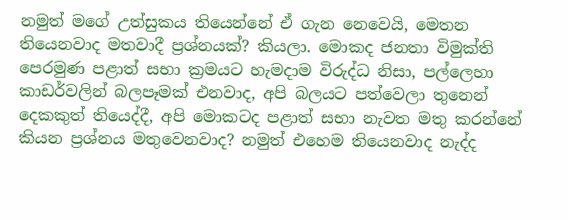නමුත් මගේ උත්සුකය තියෙන්නේ ඒ ගැන නෙවෙයි, මෙතන තියෙනවාද මතවාදී ප්‍රශ්නයක්? කියලා. මොකද ජනතා විමුක්ති පෙරමුණ පළාත් සභා ක්‍රමයට හැමදාම විරුද්ධ නිසා, පල්ලෙහා කාඩර්වලින් බලපෑමක් එනවාද, අපි බලයට පත්වෙලා තුනෙන් දෙකකුත් තියෙද්දී, අපි මොකටද පළාත් සභා නැවත මතු කරන්නේ කියන ප්‍රශ්නය මතුවෙනවාද? නමුත් එහෙම තියෙනවාද නැද්ද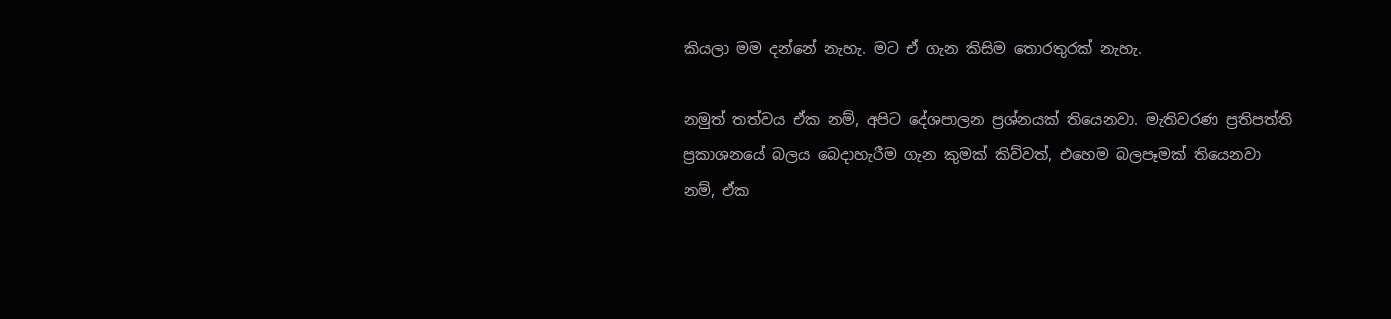කියලා මම දන්නේ නැහැ. මට ඒ ගැන කිසිම තොරතුරක් නැහැ.

නමුත් තත්වය ඒක නම්, අපිට දේශපාලන ප්‍රශ්නයක් තියෙනවා. මැතිවරණ ප්‍රතිපත්ති ප්‍රකාශනයේ බලය බෙදාහැරීම ගැන කුමක් කිව්වත්, එහෙම බලපෑමක් තියෙනවා නම්, ඒක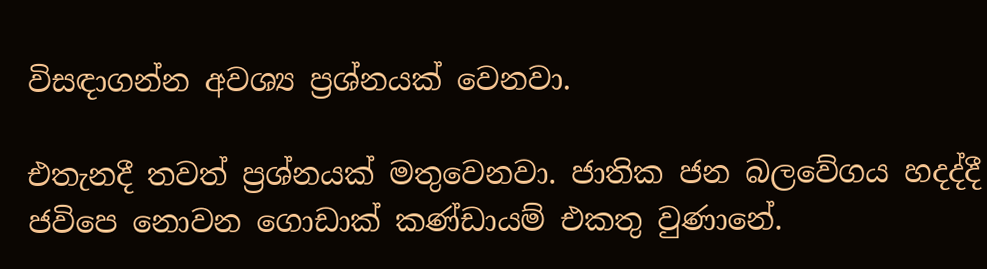විසඳාගන්න අවශ්‍ය ප්‍රශ්නයක් වෙනවා.

එතැනදී තවත් ප්‍රශ්නයක් මතුවෙනවා. ජාතික ජන බලවේගය හදද්දී ජවිපෙ නොවන ගොඩාක් කණ්ඩායම් එකතු වුණානේ.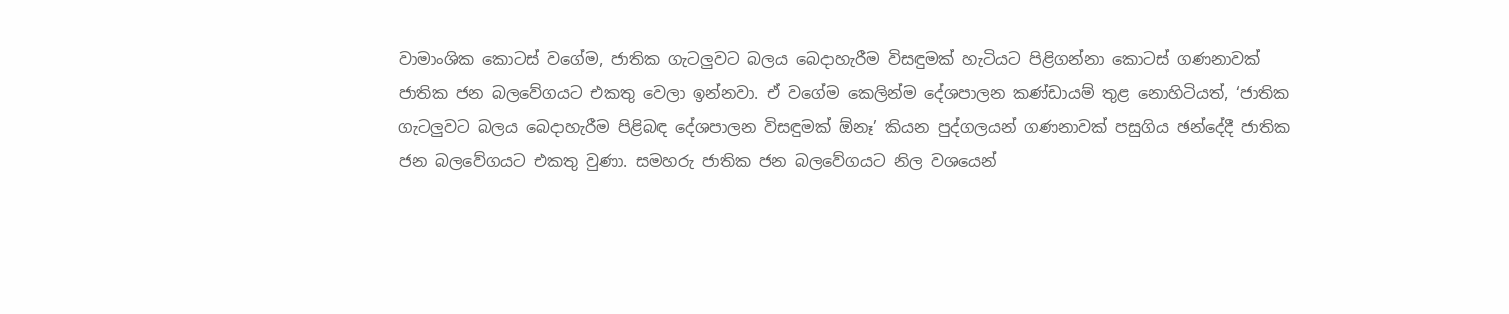වාමාංශික කොටස් වගේම, ජාතික ගැටලුවට බලය බෙදාහැරීම විසඳුමක් හැටියට පිළිගන්නා කොටස් ගණනාවක් ජාතික ජන බලවේගයට එකතු වෙලා ඉන්නවා. ඒ වගේම කෙලින්ම දේශපාලන කණ්ඩායම් තුළ නොහිටියත්, ‘ජාතික ගැටලුවට බලය බෙදාහැරීම පිළිබඳ දේශපාලන විසඳුමක් ඕනෑ’ කියන පුද්ගලයන් ගණනාවක් පසුගිය ඡන්දේදී ජාතික ජන බලවේගයට එකතු වුණා. සමහරු ජාතික ජන බලවේගයට නිල වශයෙන්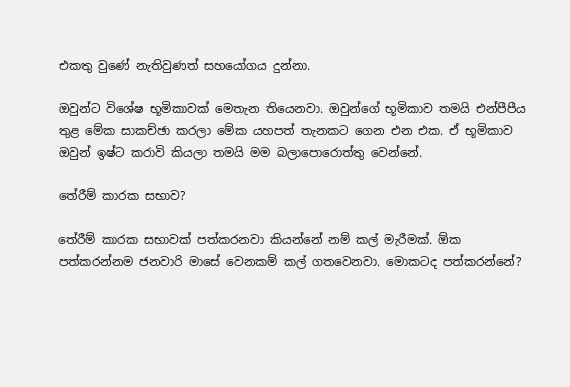එකතු වුණේ නැතිවුණත් සහයෝගය දුන්නා.

ඔවුන්ට විශේෂ භූමිකාවක් මෙතැන තියෙනවා. ඔවුන්ගේ භූමිකාව තමයි එන්පීපීය තුළ මේක සාකච්ඡා කරලා මේක යහපත් තැනකට ගෙන එන එක. ඒ භූමිකාව ඔවුන් ඉෂ්ට කරාවි කියලා තමයි මම බලාපොරොත්තු වෙන්නේ.

තේරීම් කාරක සභාව?

තේරීම් කාරක සභාවක් පත්කරනවා කියන්නේ නම් කල් මැරීමක්. ඕක පත්කරන්නම ජනවාරි මාසේ වෙනකම් කල් ගතවෙනවා. මොකටද පත්කරන්නේ?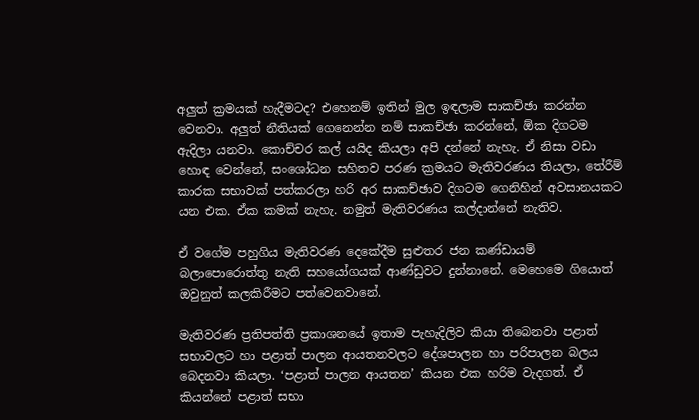අලුත් ක්‍රමයක් හැදීමටද? එහෙනම් ඉතින් මුල ඉඳලාම සාකච්ඡා කරන්න වෙනවා. අලුත් නීතියක් ගෙනෙන්න නම් සාකච්ඡා කරන්නේ, ඕක දිගටම ඇදිලා යනවා. කොච්චර කල් යයිද කියලා අපි දන්නේ නැහැ. ඒ නිසා වඩා හොඳ වෙන්නේ, සංශෝධන සහිතව පරණ ක්‍රමයට මැතිවරණය තියලා, තේරීම් කාරක සභාවක් පත්කරලා හරි අර සාකච්ඡාව දිගටම ගෙනිහින් අවසානයකට යන එක. ඒක කමක් නැහැ. නමුත් මැතිවරණය කල්දාන්නේ නැතිව.

ඒ වගේම පහුගිය මැතිවරණ දෙකේදීම සුළුතර ජන කණ්ඩායම් බලාපොරොත්තු නැති සහයෝගයක් ආණ්ඩුවට දුන්නානේ. මෙහෙමෙ ගියොත් ඔවුනුත් කලකිරීමට පත්වෙනවානේ.

මැතිවරණ ප්‍රතිපත්ති ප්‍රකාශනයේ ඉතාම පැහැදිලිව කියා තිබෙනවා පළාත් සභාවලට හා පළාත් පාලන ආයතනවලට දේශපාලන හා පරිපාලන බලය බෙදනවා කියලා. ‘පළාත් පාලන ආයතන’ කියන එක හරිම වැදගත්. ඒ කියන්නේ පළාත් සභා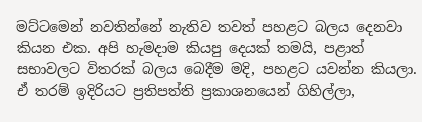මට්ටමෙන් නවතින්නේ නැතිව තවත් පහළට බලය දෙනවා කියන එක. අපි හැමදාම කියපු දෙයක් තමයි, පළාත් සභාවලට විතරක් බලය බෙදීම මදි, පහළට යවන්න කියලා. ඒ තරම් ඉදිරියට ප්‍රතිපත්ති ප්‍රකාශනයෙන් ගිහිල්ලා,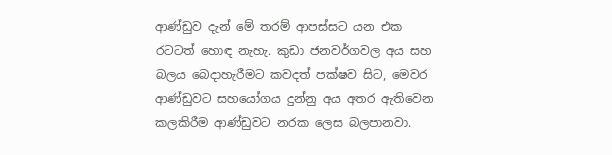ආණ්ඩුව දැන් මේ තරම් ආපස්සට යන එක රටටත් හොඳ නැහැ. කුඩා ජනවර්ගවල අය සහ බලය බෙදාහැරීමට කවදත් පක්ෂව සිට, මෙවර ආණ්ඩුවට සහයෝගය දුන්නු අය අතර ඇතිවෙන කලකිරීම ආණ්ඩුවට නරක ලෙස බලපානවා.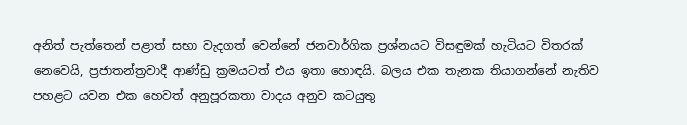අනිත් පැත්තෙන් පළාත් සභා වැදගත් වෙන්නේ ජනවාර්ගික ප්‍රශ්නයට විසඳුමක් හැටියට විතරක් නෙවෙයි, ප්‍රජාතන්ත්‍රවාදී ආණ්ඩු ක්‍රමයටත් එය ඉතා හොඳයි. බලය එක තැනක තියාගන්නේ නැතිව පහළට යවන එක හෙවත් අනුපූරකතා වාදය අනුව කටයුතු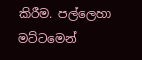කිරීම. පල්ලෙහා මට්ටමෙන්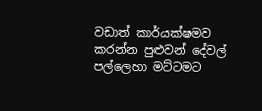වඩාත් කාර්යක්ෂමව කරන්න පුළුවන් දේවල් පල්ලෙහා මට්ටමට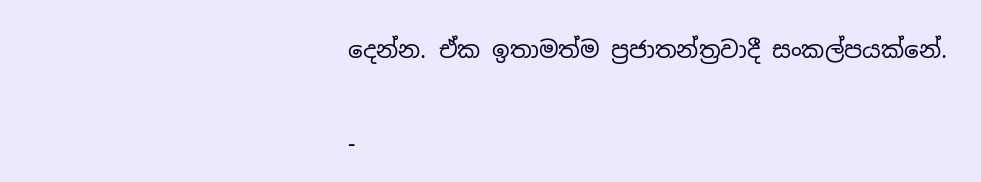දෙන්න. ඒක ඉතාමත්ම ප්‍රජාතන්ත්‍රවාදී සංකල්පයක්නේ.

-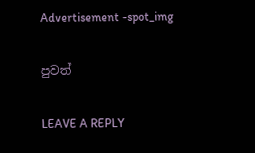Advertisement -spot_img

පුවත්

LEAVE A REPLY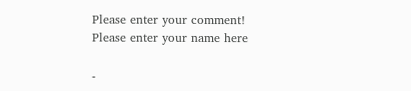Please enter your comment!
Please enter your name here

-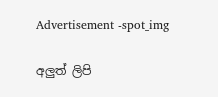Advertisement -spot_img

අලුත් ලිපි